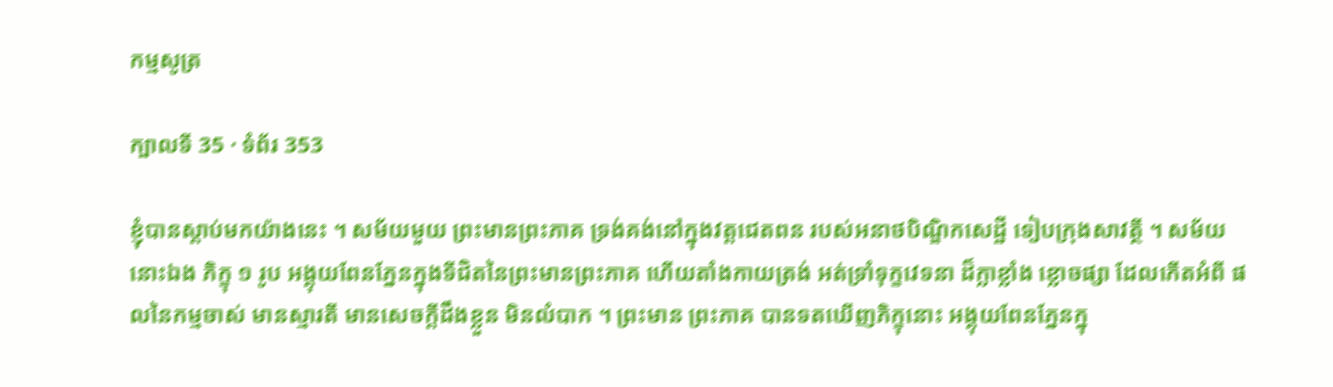កម្មសូត្រ

ក្បាលទី 35 · ទំព័រ 353

ខ្ញុំបានស្តាប់មកយ៉ាងនេះ ។ សម័យមួយ ព្រះមានព្រះភាគ ទ្រង់គង់នៅក្នុងវត្តជេតពន របស់អនាថបិណ្ឌិកសេដ្ឋី ទៀបក្រុងសាវត្ថី ។ សម័យនោះឯង ភិក្ខុ ១ រូប អង្គុយពែនភ្នែនក្នុងទីជិតនៃព្រះមានព្រះភាគ ហើយតាំងកាយត្រង់ អត់ទ្រាំទុក្ខវេទនា ដ៏ក្លាខ្លាំង ខ្លោចផ្សា ដែលកើតអំពី ផលនៃកម្មចាស់ មានស្មារតី មានសេចក្តីដឹងខ្លួន មិនលំបាក ។ ព្រះមាន ព្រះភាគ បានទតឃើញភិក្ខុនោះ អង្គុយពែនភ្នែនក្នុ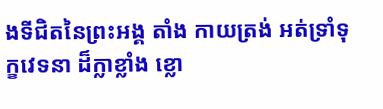ងទីជិតនៃព្រះអង្គ តាំង កាយត្រង់ អត់ទ្រាំទុក្ខវេទនា ដ៏ក្លាខ្លាំង ខ្លោ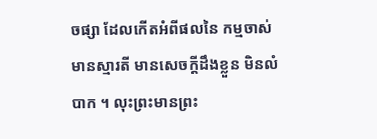ចផ្សា ដែលកើតអំពីផលនៃ កម្មចាស់ មានស្មារតី មានសេចក្តីដឹងខ្លួន មិនលំបាក ។ លុះព្រះមានព្រះ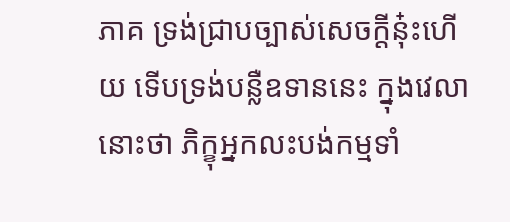ភាគ ទ្រង់ជ្រាបច្បាស់សេចក្តីនុ៎ះហើយ ទើបទ្រង់បន្លឺឧទាននេះ ក្នុងវេលា នោះថា ភិក្ខុអ្នកលះបង់កម្មទាំ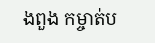ងពួង កម្ចាត់ប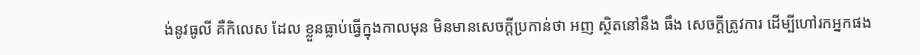ង់នូវធូលី គឺកិលេស ដែល ខ្លួនធ្លាប់ធ្វើក្នុងកាលមុន មិនមានសេចក្តីប្រកាន់ថា អញ ស្ថិតនៅនឹង ធឹង សេចក្តីត្រូវការ ដើម្បីហៅរកអ្នកផង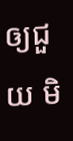ឲ្យជួយ មិ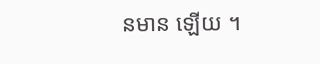នមាន ឡើយ ។